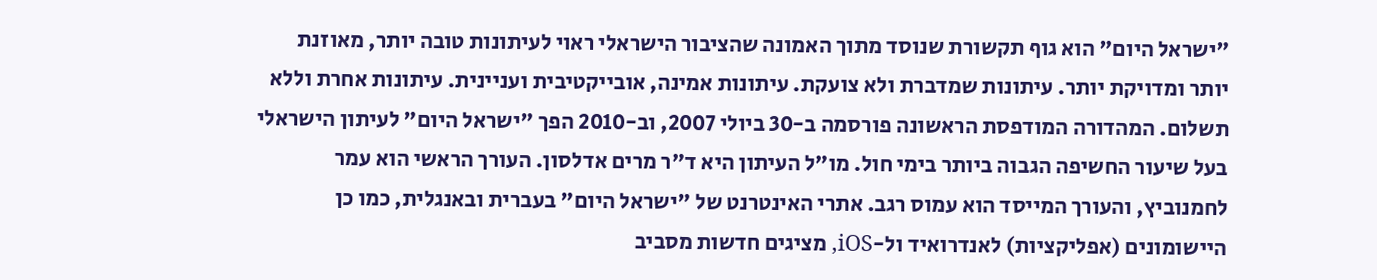"ישראל היום" הוא גוף תקשורת שנוסד מתוך האמונה שהציבור הישראלי ראוי לעיתונות טובה יותר, מאוזנת יותר ומדויקת יותר. עיתונות שמדברת ולא צועקת. עיתונות אמינה, אובייקטיבית ועניינית. עיתונות אחרת וללא תשלום. המהדורה המודפסת הראשונה פורסמה ב-30 ביולי 2007, וב-2010 הפך "ישראל היום" לעיתון הישראלי בעל שיעור החשיפה הגבוה ביותר בימי חול. מו"ל העיתון היא ד"ר מרים אדלסון. העורך הראשי הוא עמר לחמנוביץ, והעורך המייסד הוא עמוס רגב. אתרי האינטרנט של "ישראל היום" בעברית ובאנגלית, כמו כן היישומונים (אפליקציות) לאנדרואיד ול-iOS, מציגים חדשות מסביב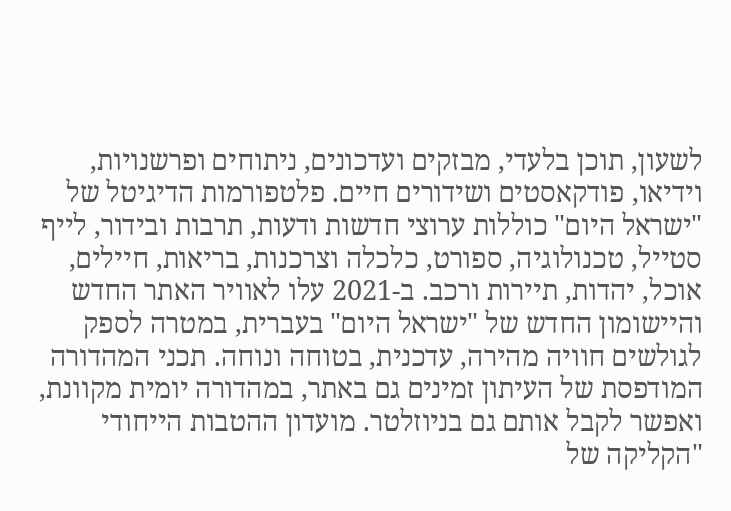לשעון, תוכן בלעדי, מבזקים ועדכונים, ניתוחים ופרשנויות, וידיאו, פודקאסטים ושידורים חיים. פלטפורמות הדיגיטל של "ישראל היום" כוללות ערוצי חדשות ודעות, תרבות ובידור, לייף סטייל, טכנולוגיה, ספורט, כלכלה וצרכנות, בריאות, חיילים, אוכל, יהדות, תיירות ורכב. ב-2021 עלו לאוויר האתר החדש והיישומון החדש של "ישראל היום" בעברית, במטרה לספק לגולשים חוויה מהירה, עדכנית, בטוחה ונוחה. תכני המהדורה המודפסת של העיתון זמינים גם באתר, במהדורה יומית מקוונת, ואפשר לקבל אותם גם בניוזלטר. מועדון ההטבות הייחודי "הקליקה של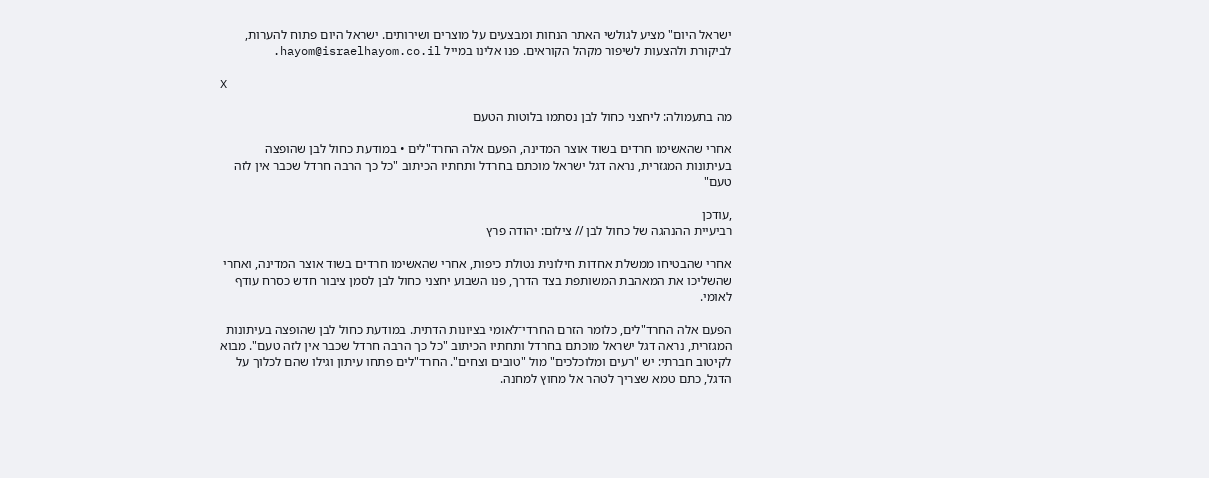ישראל היום" מציע לגולשי האתר הנחות ומבצעים על מוצרים ושירותים. ישראל היום פתוח להערות, לביקורת ולהצעות לשיפור מקהל הקוראים. פנו אלינו במייל hayom@israelhayom.co.il.

X

מה בתעמולה: ליחצני כחול לבן נסתמו בלוטות הטעם

אחרי שהאשימו חרדים בשוד אוצר המדינה, הפעם אלה החרד"לים • במודעת כחול לבן שהופצה בעיתונות המגזרית, נראה דגל ישראל מוכתם בחרדל ותחתיו הכיתוב "כל כך הרבה חרדל שכבר אין לזה טעם"

,עודכן
רביעיית ההנהגה של כחול לבן // צילום: יהודה פרץ

אחרי שהבטיחו ממשלת אחדות חילונית נטולת כיפות, אחרי שהאשימו חרדים בשוד אוצר המדינה, ואחרי שהשליכו את המאהבת המשותפת בצד הדרך, פנו השבוע יחצני כחול לבן לסמן ציבור חדש כסרח עודף לאומי.

הפעם אלה החרד"לים, כלומר הזרם החרדי־לאומי בציונות הדתית. במודעת כחול לבן שהופצה בעיתונות המגזרית, נראה דגל ישראל מוכתם בחרדל ותחתיו הכיתוב "כל כך הרבה חרדל שכבר אין לזה טעם". מבוא לקיטוב חברתי: יש "רעים ומלוכלכים" מול "טובים וצחים". החרד"לים פתחו עיתון וגילו שהם לכלוך על הדגל, כתם טמא שצריך לטהר אל מחוץ למחנה.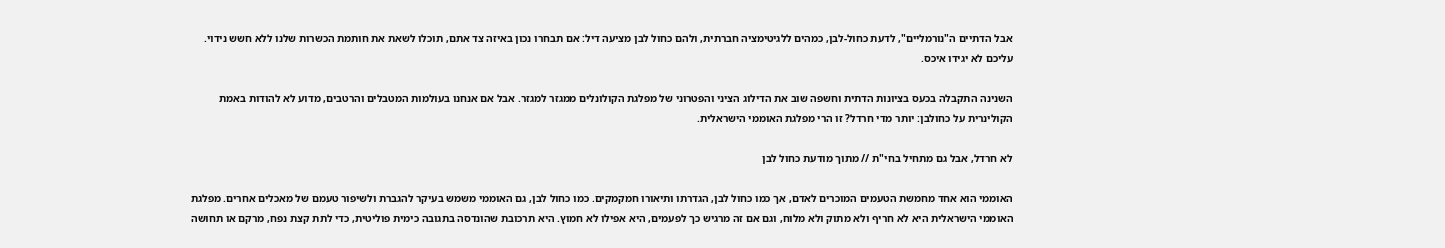אבל הדתיים ה"נורמליים", לדעת כחול-לבן, כמהים ללגיטימציה חברתית, ולהם כחול לבן מציעה דיל: אם תבחרו נכון באיזה צד אתם, תוכלו לשאת את חותמת הכשרות שלנו ללא חשש נידוי. עליכם לא יגידו איכס.

השנינה התקבלה בכעס בציונות הדתית וחשפה שוב את הדילוג הציני והפטרוני של מפלגת הקולונלים ממגזר למגזר. אבל אם אנחנו בעולמות המטבלים והרטבים, מדוע לא להודות באמת הקולינרית על כחולבן: יותר מדי חרדל? זו הרי מפלגת האוממי הישראלית.

לא חרדל, אבל גם מתחיל בחי"ת // מתוך מודעת כחול לבן

האוממי הוא אחד מחמשת הטעמים המוכרים לאדם, אך כמו כחול לבן, הגדרתו ותיאורו חמקמקים. כמו כחול לבן, גם האוממי משמש בעיקר להגברת ולשיפור טעמם של מאכלים אחרים. מפלגת האוממי הישראלית היא לא חריף ולא מתוק ולא מלוח, וגם אם זה מרגיש כך לפעמים, היא אפילו לא חמוץ. היא תרכובת שהונדסה בתגובה כימית פוליטית, כדי לתת קצת נפח, מרקם או תחושה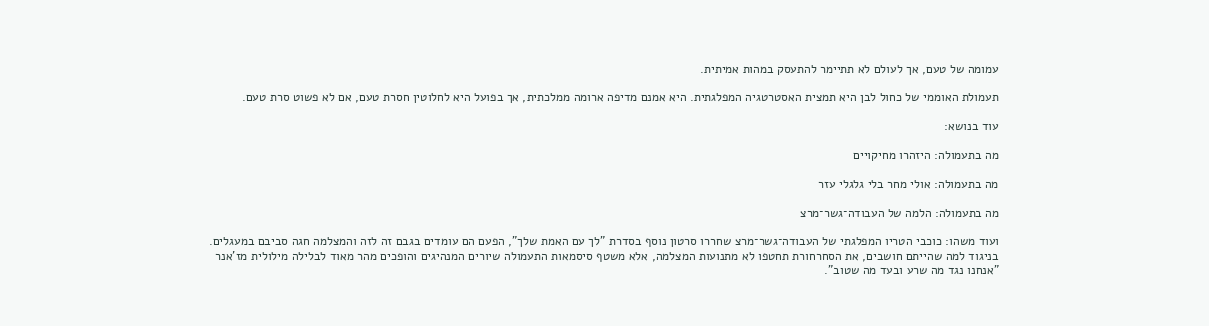עמומה של טעם, אך לעולם לא תתיימר להתעסק במהות אמיתית.

תעמולת האוממי של כחול לבן היא תמצית האסטרטגיה המפלגתית. היא אמנם מדיפה ארומה ממלכתית, אך בפועל היא לחלוטין חסרת טעם, אם לא פשוט סרת טעם.

עוד בנושא:

מה בתעמולה: היזהרו מחיקויים

מה בתעמולה: אולי מחר בלי גלגלי עזר

מה בתעמולה: הלמה של העבודה־גשר־מרצ

ועוד משהו: כוכבי הטריו המפלגתי של העבודה־גשר־מרצ שחררו סרטון נוסף בסדרת "לך עם האמת שלך", הפעם הם עומדים בגבם זה לזה והמצלמה חגה סביבם במעגלים. בניגוד למה שהייתם חושבים, את הסחרחורת תחטפו לא מתנועות המצלמה, אלא משטף סיסמאות התעמולה שיורים המנהיגים והופכים מהר מאוד לבלילה מילולית מז'אנר "אנחנו נגד מה שרע ובעד מה שטוב".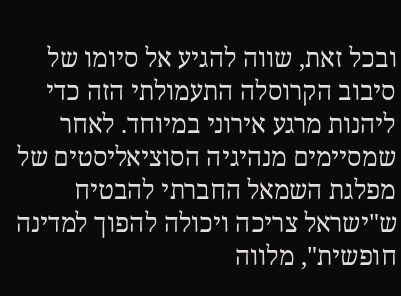ובכל זאת, שווה להגיע אל סיומו של סיבוב הקרוסלה התעמולתי הזה כדי ליהנות מרגע אירוני במיוחד. לאחר שמסיימים מנהיגיה הסוציאליסטים של מפלגת השמאל החברתי להבטיח ש"ישראל צריכה ויכולה להפוך למדינה חופשית", מלווה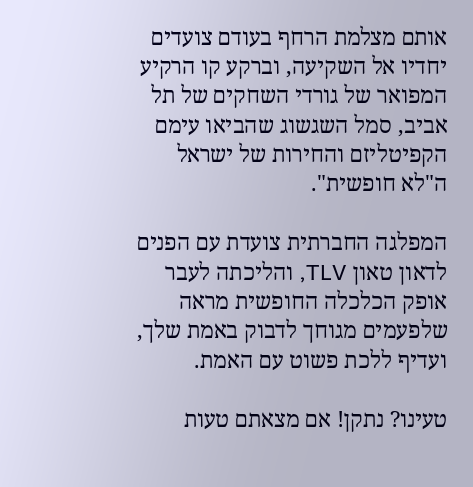אותם מצלמת הרחף בעודם צועדים יחדיו אל השקיעה, וברקע קו הרקיע המפואר של גורדי השחקים של תל אביב, סמל השגשוג שהביאו עימם הקפיטליזם והחירות של ישראל ה"לא חופשית".

המפלגה החברתית צועדת עם הפנים לדאון טאון TLV, והליכתה לעבר אופק הכלכלה החופשית מראה שלפעמים מגוחך לדבוק באמת שלך, ועדיף ללכת פשוט עם האמת.

טעינו? נתקן! אם מצאתם טעות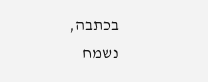בכתבה, נשמח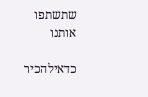שתשתפו אותנו

כדאילהכיר